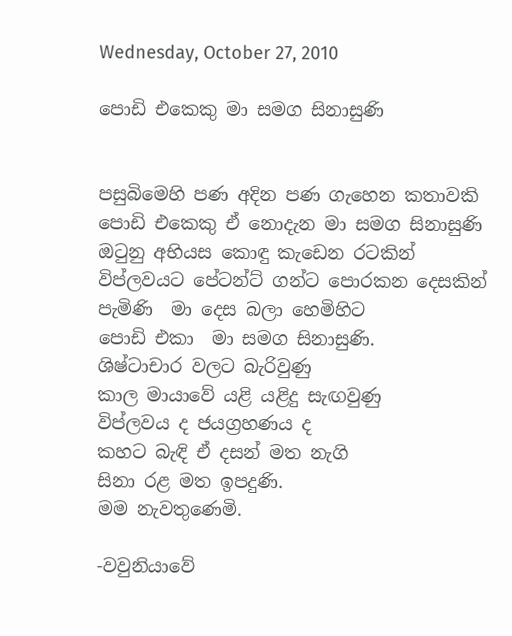Wednesday, October 27, 2010

පොඩි එකෙකු මා සමග සිනාසුණි


පසුබිමෙහි පණ අදින පණ ගැහෙන කතාවකි
පොඩි එකෙකු ඒ නොදැන මා සමග සිනාසුණි
ඔටුනු අභියස කොඳු කැඩෙන රටකින්
විප්ලවයට පේටන්ට් ගන්ට පොරකන දෙසකින්
පැමිණි  මා දෙස බලා හෙමිහිට
පොඩි එකා  මා සමග සිනාසුණි.
ශිෂ්ටාචාර වලට බැරිවුණු
කාල මායාවේ යළි යළිදු සැඟවුණු
විප්ලවය ද ජයග්‍රහණය ද
කහට බැඳි ඒ දසන් මත නැගි
සිනා රළ මත ඉපදුණි.
මම නැවතුණෙමි.

-වවුනියාවේ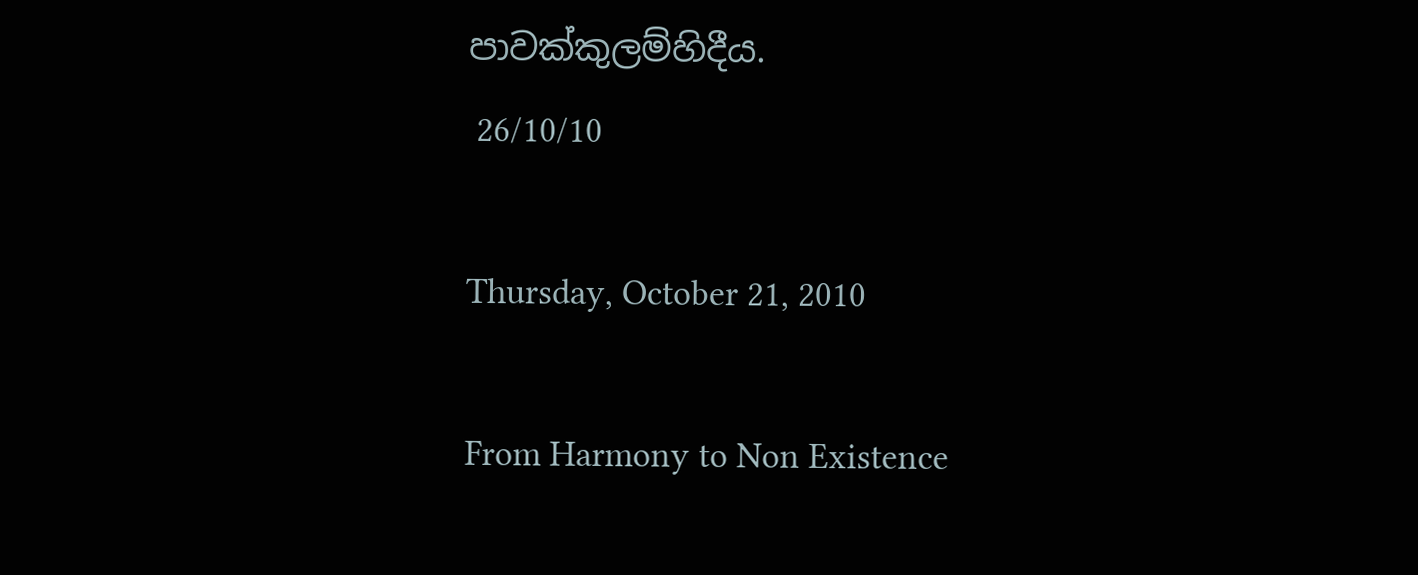පාවක්කුලම්හිදීය.
 26/10/10

Thursday, October 21, 2010

From Harmony to Non Existence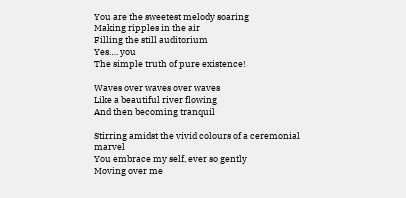You are the sweetest melody soaring
Making ripples in the air
Filling the still auditorium
Yes…. you
The simple truth of pure existence!

Waves over waves over waves
Like a beautiful river flowing
And then becoming tranquil

Stirring amidst the vivid colours of a ceremonial marvel
You embrace my self, ever so gently
Moving over me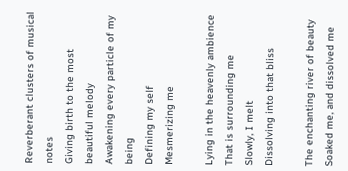Reverberant clusters of musical notes
Giving birth to the most beautiful melody
Awakening every particle of my being
Defining my self
Mesmerizing me

Lying in the heavenly ambience
That is surrounding me
Slowly, I melt
Dissolving into that bliss

The enchanting river of beauty
Soaked me, and dissolved me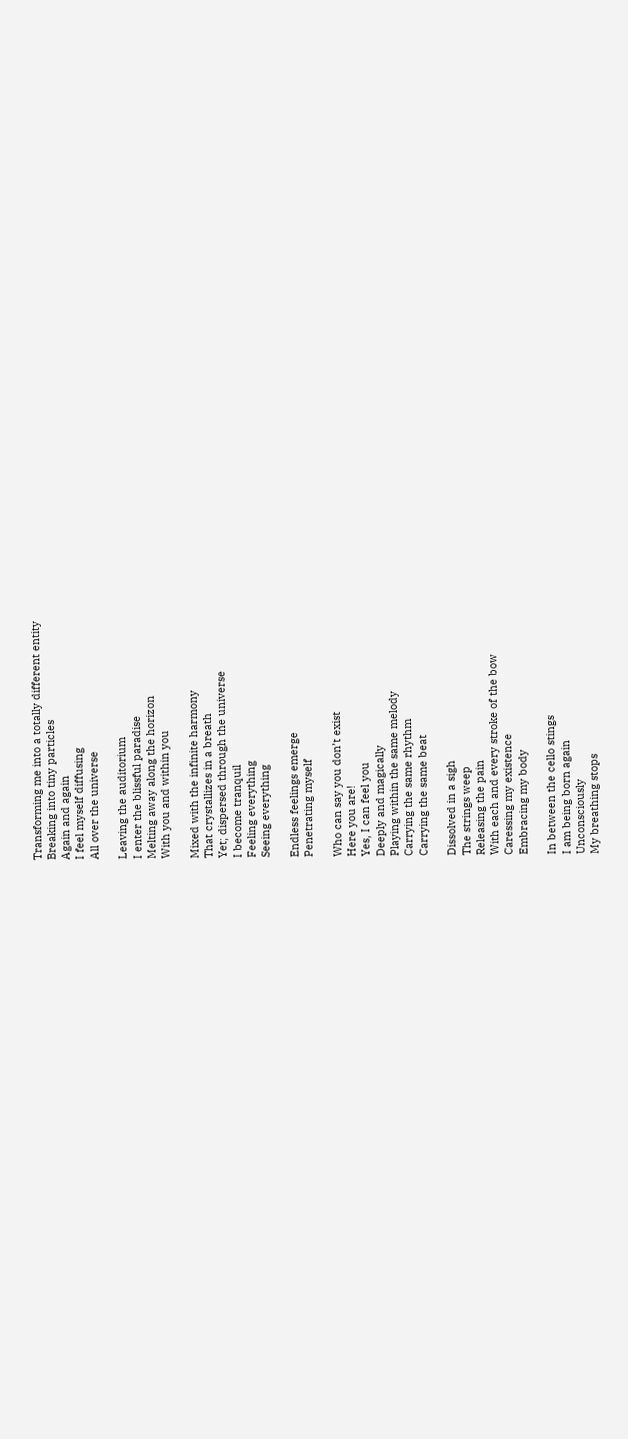Transforming me into a totally different entity
Breaking into tiny particles
Again and again
I feel myself diffusing
All over the universe

Leaving the auditorium
I enter the blissful paradise
Melting away along the horizon
With you and within you

Mixed with the infinite harmony
That crystallizes in a breath
Yet; dispersed through the universe
I become tranquil
Feeling everything
Seeing everything

Endless feelings emerge
Penetrating myself

Who can say you don’t exist
Here you are!
Yes, I can feel you
Deeply and magically
Playing within the same melody
Carrying the same rhythm
Carrying the same beat

Dissolved in a sigh
The strings weep
Releasing the pain
With each and every stroke of the bow
Caressing my existence
Embracing my body

In between the cello stings
I am being born again
Unconsciously
My breathing stops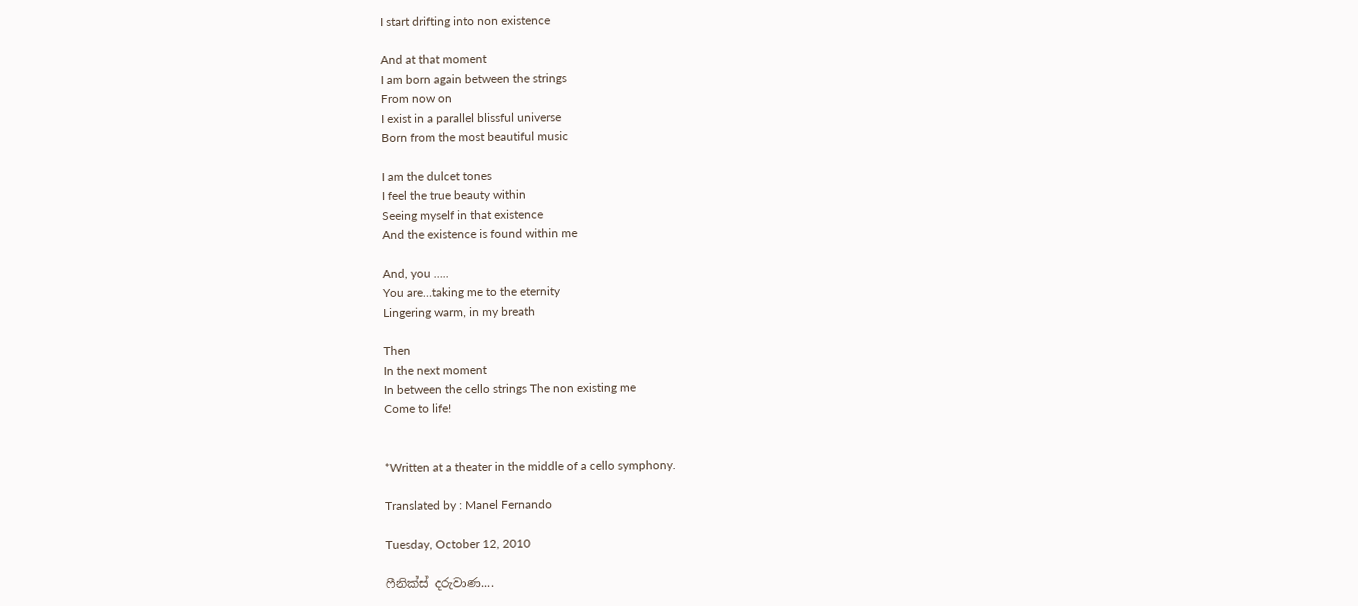I start drifting into non existence

And at that moment
I am born again between the strings
From now on
I exist in a parallel blissful universe
Born from the most beautiful music

I am the dulcet tones
I feel the true beauty within
Seeing myself in that existence
And the existence is found within me

And, you …..
You are…taking me to the eternity
Lingering warm, in my breath

Then
In the next moment
In between the cello strings The non existing me
Come to life!


*Written at a theater in the middle of a cello symphony.

Translated by : Manel Fernando

Tuesday, October 12, 2010

ෆීනික්ස් දරුවාණ....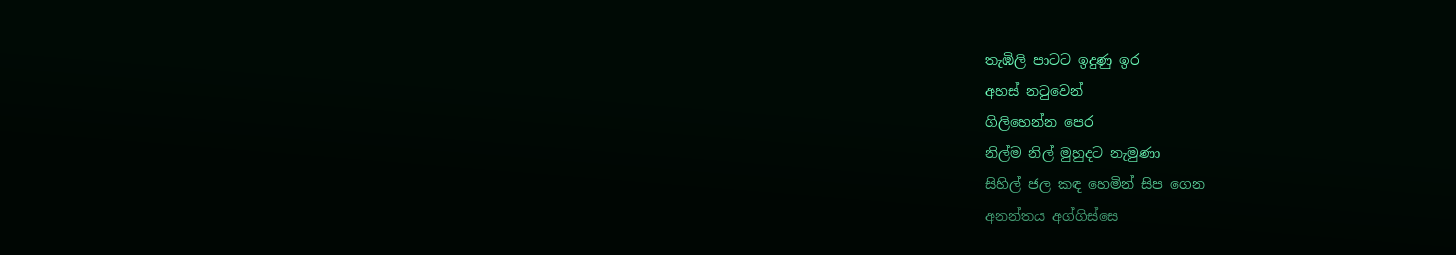තැඹිලි පාටට ඉදුණු ඉර
අහස් නටුවෙන්
ගිලිහෙන්න පෙර
නිල්ම නිල් මුහුදට නැමුණා
සිහිල් ජල කඳ හෙමින් සිප ගෙන
අනන්තය අග්ගිස්සෙ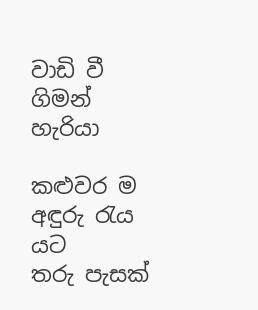වාඩි වී ගිමන් හැරියා

කළුවර ම අඳුරු රැය යට
තරු පැසක්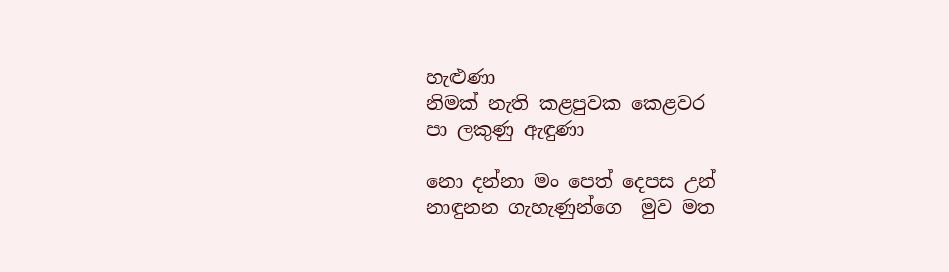හැළුණා
නිමක් නැති කළපුවක කෙළවර
පා ලකුණු ඇඳුණා

නො දන්නා මං පෙත් දෙපස උන්
නාඳුනන ගැහැණුන්ගෙ  මුව මත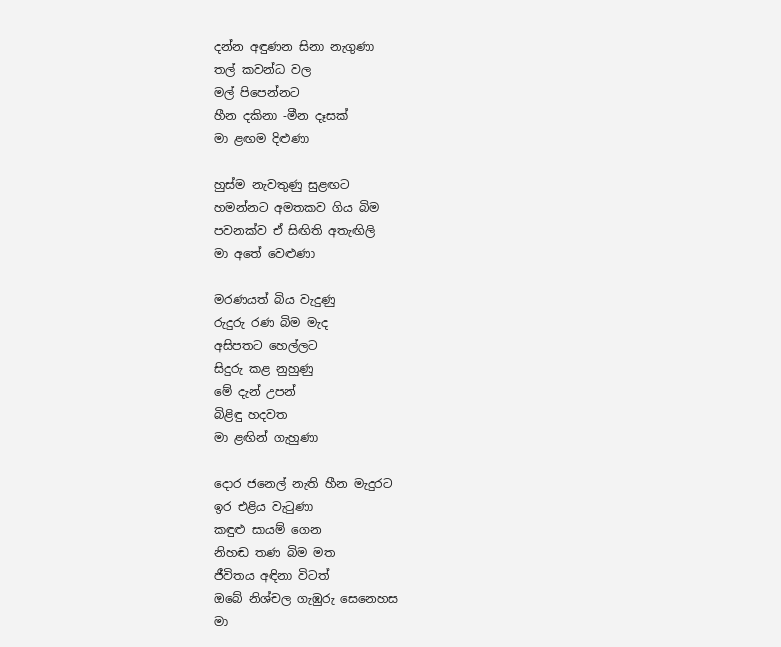දන්න අඳුණන සිනා නැගුණා
තල් කවන්ධ වල
මල් පිපෙන්නට
හීන දකිනා -මීන දෑසක්
මා ළඟම දිළුණා

හුස්ම නැවතුණු සුළඟට
හමන්නට අමතකව ගිය බිම
පවනක්ව ඒ සිඟිති අතැඟිලි
මා අතේ වෙළුණා

මරණයත් බිය වැදුණු
රුදුරු රණ බිම මැද
අසිපතට හෙල්ලට
සිදුරු කළ ‍නුහුණු
මේ දැන් උපන්
බිළිඳු හදවත
මා ළඟින් ගැහුණා

දොර ජනෙල් නැති හීන මැදුරට
ඉර එළිය වැටුණා
කඳුළු සායම් ගෙන
නිහඬ තණ බිම මත
ජීවිතය අඳිනා විටත්
ඔබේ නිශ්චල ගැඹුරු සෙනෙහස
මා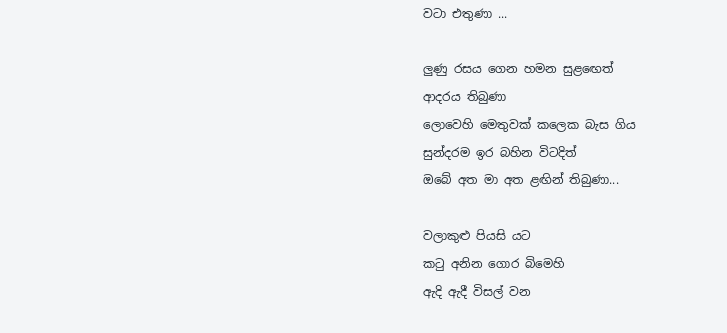වටා එතුණා ...

ලුණු රසය ගෙන හමන සුළ‍ඟෙත්
ආදරය තිබුණා
ලොවෙහි මෙතුවක් කලෙක බැස ගිය
සුන්දරම ඉර බහින විටදිත්
ඔබේ අත මා අත ළඟින් තිබුණා...

වලාකුළු පියසි යට
කටු අනින ගොර බිමෙහි
ඇදි ඇදී විසල් වන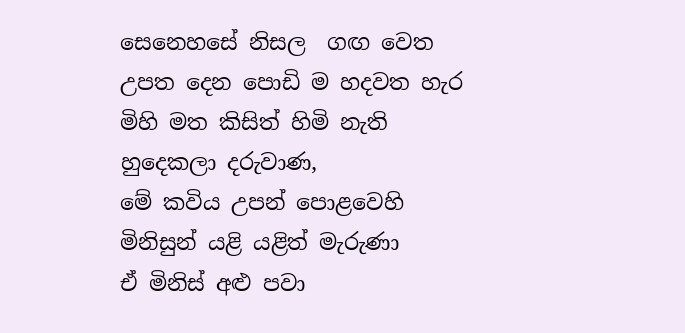සෙනෙහසේ නිසල  ගඟ වෙත
උපත දෙන පොඩි ම හදවත හැර
මිහි මත කිසිත් හිමි නැති
හුදෙකලා දරුවාණ,
මේ කවිය උපන් පොළවෙහි
මිනිසුන් යළි යළිත් මැරුණා
ඒ මිනිස් අළු පවා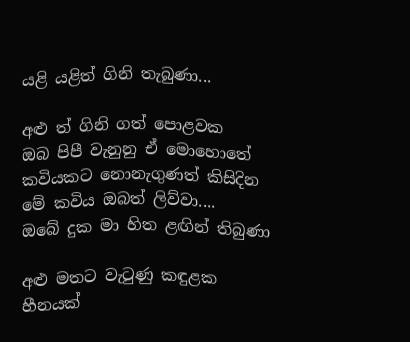යළි යළිත් ගිනි තැබුණා...

අළු ත් ගිනි ගත් පොළවක
ඔබ පිපී වැනුනු ඒ මොහොතේ
කවියකට නොනැගුණත් කිසිදින
මේ කවිය ඔබත් ලිව්වා....
ඔබේ දුක මා හිත ළඟින් තිබුණා

අළු මතට වැටුණු කඳුළක
හීනයක්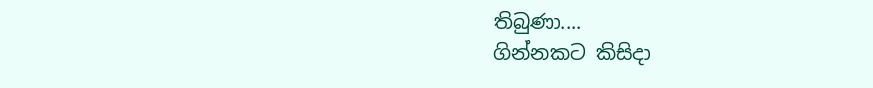තිබුණා....
ගින්නකට කිසිදා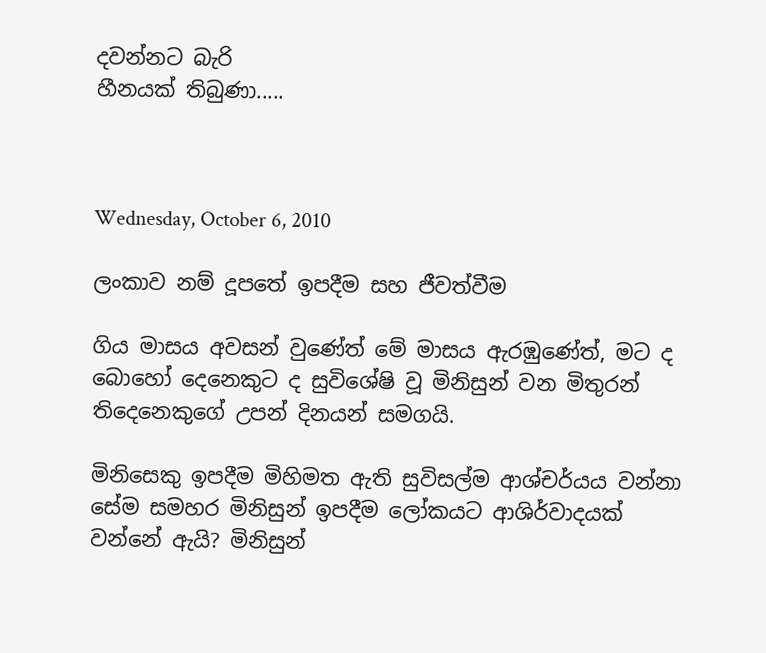දවන්නට බැරි
හීනයක් තිබුණා.....



Wednesday, October 6, 2010

ලංකාව නම් දූපතේ ඉපදීම සහ ජීවත්වීම

ගිය මාසය අවසන් වුණේත් මේ මාසය ඇරඹුණේත්, මට ද බොහෝ දෙනෙකුට ද සුවිශේෂි වූ මිනිසුන් වන මිතුරන් තිදෙනෙකුගේ උපන් දිනයන් සමගයි.

මිනිසෙකු ඉපදීම මිහිමත ඇති සුවිසල්ම ආශ්චර්යය වන්නා සේම සමහර මිනිසුන් ඉපදීම ලෝකයට ආශිර්වාදයක් වන්නේ ඇයි? මිනිසුන්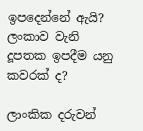ඉපදෙන්නේ ඇයි? ලංකාව වැනි දූපතක ඉපදීම යනු කවරක් ද?

ලාංකික දරුවන්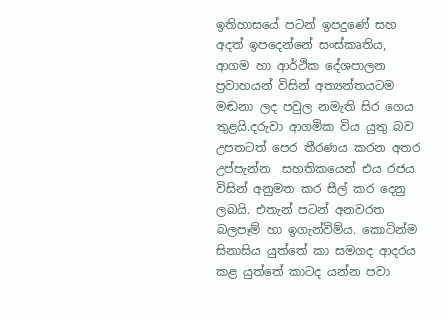ඉතිහාසයේ පටන් ඉපදුණේ සහ අදත් ඉපදෙන්නේ සංස්කෘතිය, ආගම හා ආර්ථික දේශපාලන ප්‍රවාහයන් විසින් අත්‍යන්තයටම මඬනා ලද පවුල නමැති සිර ගෙය තුළයි.දරුවා ආගමික විය යුතු බව උපතටත් පෙර තීරණය කරන අතර උප්පැන්න  සහතිකයෙන් එය රජය විසින් අනුමත කර සීල් කර දෙනු ලබයි. එතැන් පටන් අනවරත බලපෑම් හා ඉගැන්විම්ය. කොටින්ම සිනාසිය යුත්තේ කා සමගද ආදරය කළ යුත්තේ කාටද යන්න පවා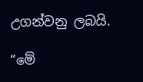උගන්වනු ලබයි.

“මේ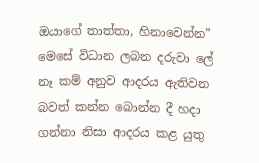ඔයාගේ තාත්තා, හිනාවෙන්න” මෙසේ විධාන ලබන දරුවා ලේ නෑ කම් අනුව ආදරය ඇතිවන බවත් කන්න බොන්න දී හදා ගන්නා නිසා ආදරය කළ යුතු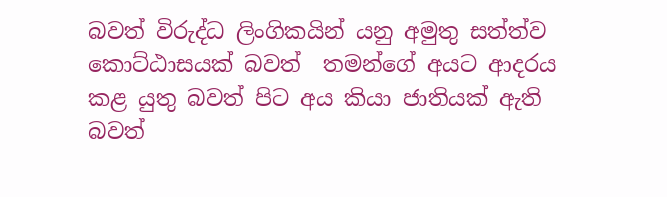බවත් විරුද්ධ ලිංගිකයින් යනු අමුතු සත්ත්ව කොට්ඨාසයක් බවත්  තමන්ගේ අයට ආදරය කළ යුතු බවත් පිට අය කියා ජාතියක් ඇති බවත්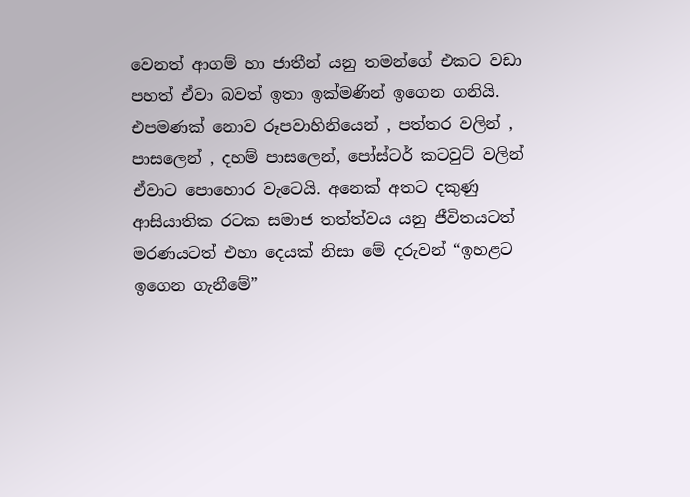වෙනත් ආගම් හා ජාතීන් යනු තමන්ගේ එකට වඩා පහත් ඒවා බවත් ඉතා ඉක්මණින් ඉගෙන ගනියි. එපමණක් නොව රූපවාහිනියෙන් , පත්තර වලින් , පාසලෙන් , දහම් පාසලෙන්, පෝස්ටර් කටවුට් වලින් ඒවාට පොහොර වැටෙයි. අනෙක් අතට දකුණු ආසියාතික රටක සමාජ තත්ත්වය යනු ජීවිතයටත් මරණයටත් එහා දෙයක් නිසා මේ දරුවන් “ඉහළට ඉගෙන ගැනීමේ”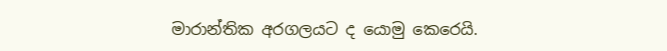මාරාන්තික අරගලයට ‍ද යොමු කෙරෙයි.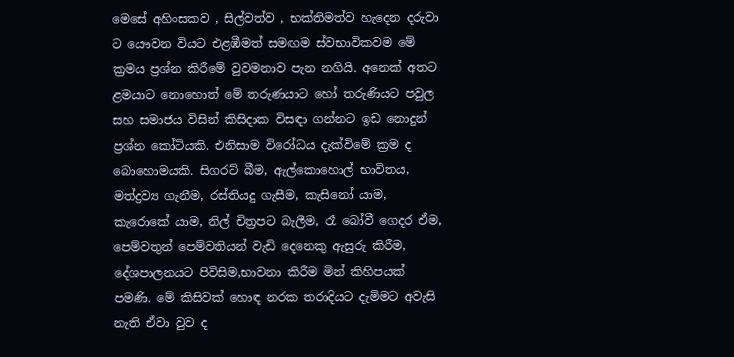මෙසේ අහිංසකව , සිල්වත්ව , භක්තිමත්ව හැදෙන දරුවා ට යෞවන වියට එළඹීමත් සමඟම ස්වභාවිකවම මේ ක්‍රමය ප්‍රශ්න කිරීමේ වුවමනාව පැන නගියි. අනෙක් අතට ළමයාට නොහොත් මේ තරුණයාට හෝ තරුණියට පවුල සහ සමාජය විසින් කිසිදාක විසඳා ගන්නට ඉඩ නොදුන් ප්‍රශ්න කෝටියකි. එනිසාම විරෝධය දැක්විමේ ක්‍රම ද බොහොමයකි. සිගරට් බීම, ඇල්කොහොල් භාවිතය, මත්ද්‍රව්‍ය ගැනීම, රස්තියදු ගැසීම, කැසිනෝ යාම, කැරොකේ යාම, නිල් චිත්‍රපට බැලීම, රෑ බෝවී ගෙදර ඒම, පෙම්වතුන් පෙම්වතියන් වැඩි දෙනෙකු ඇසුරු කිරීම, දේශපාලනයට පිවිසිම,භාවනා කිරීම මින් කිහිපයක් පමණි. මේ කිසිවක් හොඳ නරක තරාදියට දැමිමට අවැසි නැති ඒවා වුව ද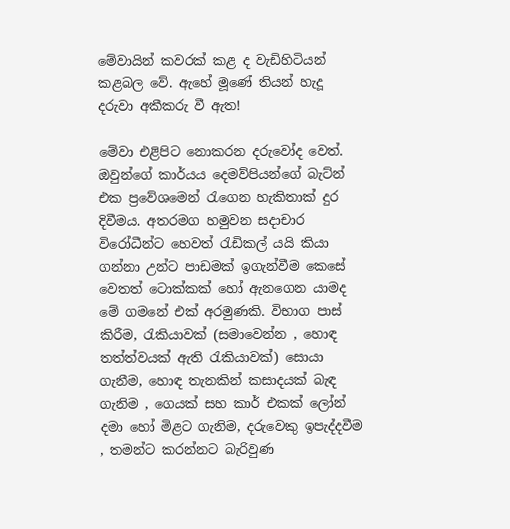මේවායින් කවරක් කළ ද වැඩිහිටියන් කළබල වේ. ඇහේ මූණේ තියන් හැදූ දරුවා අකීකරු වී ඇත!

මේවා එළිපිට නොකරන දරුවෝද වෙත්.  ඔවුන්ගේ කාර්යය දෙමව්පියන්ගේ බැට්න් එක ප්‍රවේශමෙන් රැ‍ගෙන හැකිතාක් දුර දිවීමය. අතරමග හමුවන සදාචාර විරෝධීන්ට හෙවත් රැඩිකල් යයි කියා ගන්නා උන්ට පාඩමක් ඉගැන්වීම කෙසේ වෙතත් ටොක්කක් හෝ ඇනගෙන යාමද මේ ගමනේ එක් අරමුණකි. විභාග පාස් කිරීම, රැකියාවක් (සමාවෙන්න , හොඳ තත්ත්වයක් ඇති රැකියාවක්) සොයා ගැනීම, හොඳ තැනකින් කසාදයක් බැඳ ගැනිම , ගෙයක් සහ කාර් එකක් ලෝන් දමා හෝ මිළට ගැනිම, දරුවෙකු ඉපැද්දවීම , තමන්ට කරන්නට බැරිවුණ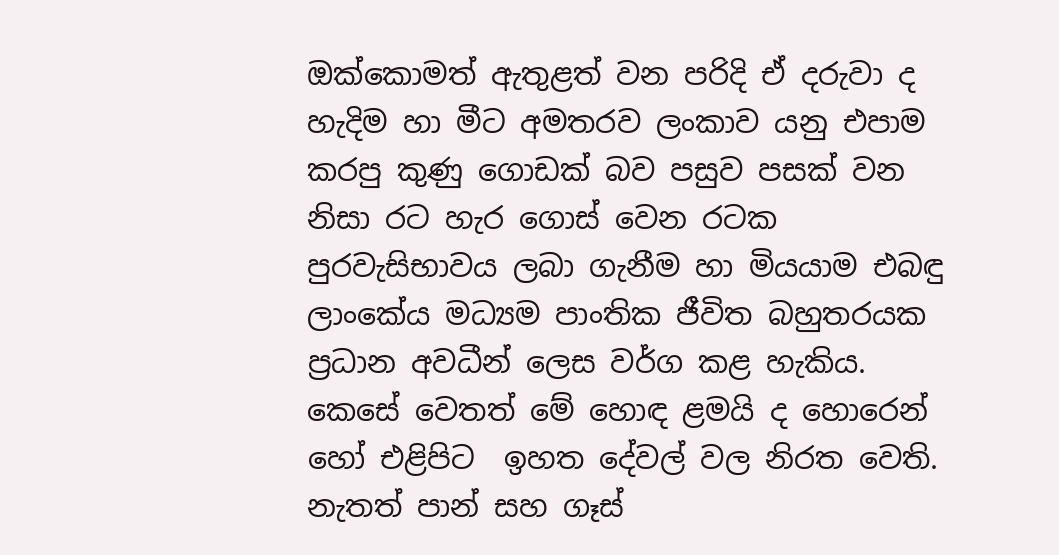ඔක්කොමත් ඇතුළත් වන පරිදි ඒ දරුවා ද හැදිම හා මීට අමතරව ලංකාව යනු එපාම කරපු කුණු ගොඩක් බව පසුව පසක් වන නිසා රට හැර ‍ගොස් වෙන රටක පුරවැසිභාවය ලබා ගැනීම හා මියයාම එබඳු ලාංකේය මධ්‍යම පාංතික ජීවිත බහුතරයක  ප්‍රධාන අවධීන් ලෙස වර්ග කළ හැකිය.  කෙසේ වෙතත් මේ හොඳ ළමයි ද හොරෙන් හෝ එළිපිට  ඉහත දේවල් වල නිරත වෙති. නැතත් පාන් සහ ගෑස්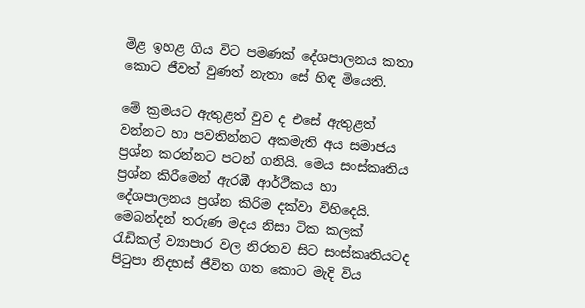මිළ ඉහළ ගිය විට පමණක් දේශපාලනය කතා ‍ කොට ජීවත් වුණත් නැතා සේ හිඳ මියෙති.

මේ ක්‍රමයට ඇතුළත් වුව ද එසේ ඇතුළත් වන්නට හා පවතින්නට අකමැති අය සමාජය ප්‍රශ්න කරන්නට පටන් ගනියි. මෙය සංස්කෘතිය ප්‍රශ්න කිරීමෙන් ඇරඹී ආර්ථීකය හා දේශපාලනය ප්‍රශ්න කිරිම දක්වා විහිදෙයි. මෙබන්දන් තරුණ මදය නිසා ටික කලක් රැඩිකල් ව්‍යාපාර වල නිරතව සිට සංස්කෘතියටද පිටුපා නිදහස් ජීවිත ගත කොට මැදි විය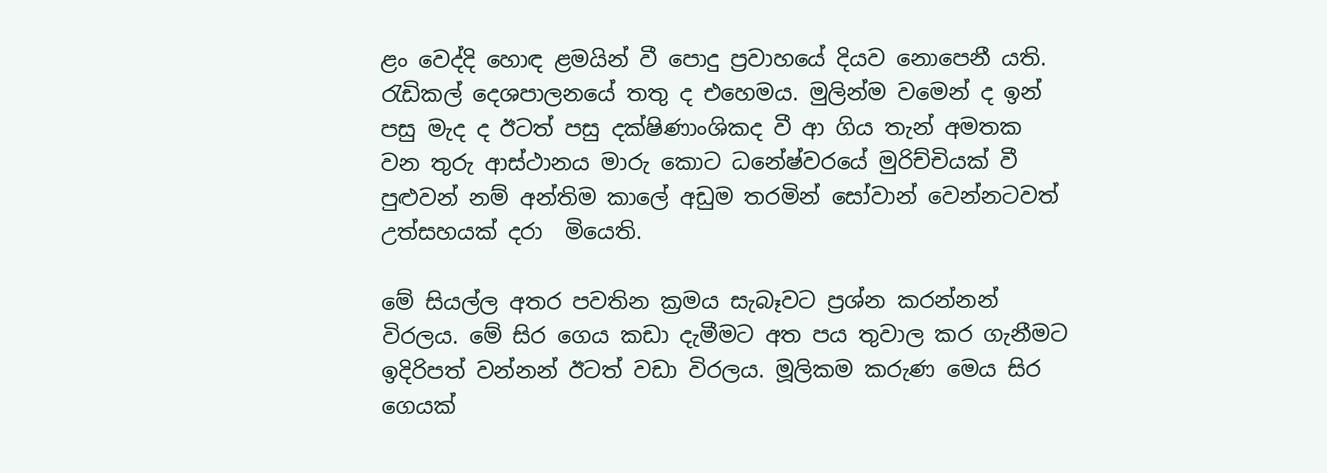ළං වෙද්දි හොඳ ළමයින් වී පොදු ප්‍රවාහයේ දියව නොපෙනී යති. රැඩිකල් දෙශපාලනයේ තතු ද එහෙමය. මුලින්ම වමෙන් ද ඉන් පසු මැද ද ඊටත් පසු දක්ෂිණාංශිකද වී ආ ගිය තැන් අමතක වන තුරු ආස්ථානය මාරු කොට ධනේෂ්වරයේ මුරිච්චියක් වී පුළුවන් නම් අන්තිම කාලේ අඩුම තරමින් සෝවාන් වෙන්නටවත් උත්සහයක් දරා  මියෙති.

මේ සියල්ල අතර පවතින ක්‍රමය සැබෑවට ප්‍රශ්න කරන්නන් විරලය. මේ සිර ගෙය කඩා දැමීමට අත පය තුවාල කර ගැනීමට ඉදිරිපත් වන්නන් ඊටත් වඩා විරලය. මූලිකම කරුණ මෙය සිර ගෙයක්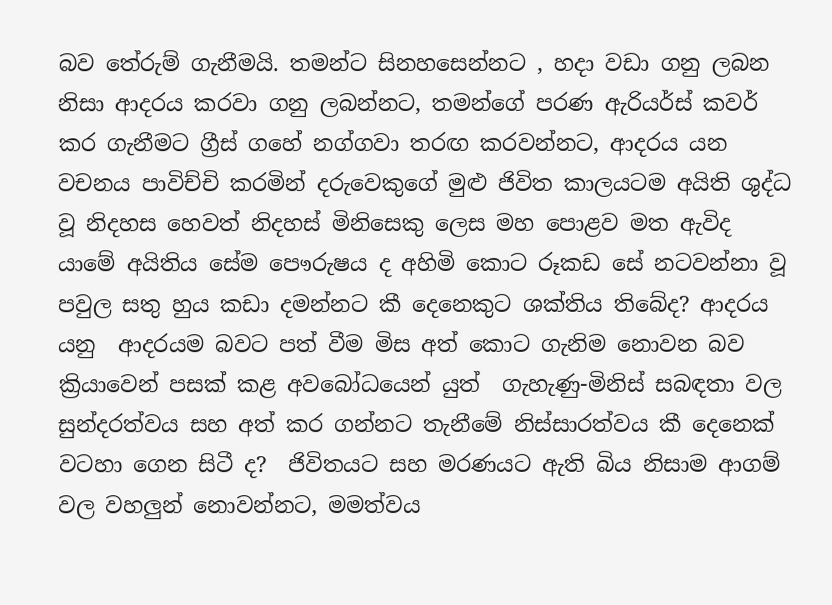බව තේරුම් ගැනීමයි. තමන්ට සිනහසෙන්නට , හදා වඩා ගනු ලබන නිසා ආදරය කරවා ගනු ලබන්නට, තමන්ගේ පරණ ඇරියර්ස් කවර් කර ගැනීමට ග්‍රීස් ගහේ නග්ගවා තරඟ කරවන්නට, ආදරය යන වචනය පාවිච්චි කරමින් දරුවෙකුගේ මුළු ජිවිත කාලයටම අයිති ශුද්ධ වූ නිදහස හෙවත් නිදහස් මිනිසෙකු ලෙස මහ පොළව මත ඇවිද යාමේ අයිතිය සේම පෞරුෂය ද අහිමි කොට රූකඩ සේ නටවන්නා වූ පවුල සතු හුය කඩා දමන්නට කී දෙනෙකුට ශක්තිය තිබේද? ආදරය යනු  ආදරයම බවට පත් වීම මිස අත් කොට ගැනිම නොවන බව ක්‍රියාවෙන් පසක් කළ අවබෝධයෙන් යුත්  ගැහැණු-මිනිස් සබඳතා වල සුන්දරත්වය සහ අත් කර ගන්නට තැනීමේ නිස්සාරත්වය කී දෙනෙක් වටහා ගෙන සිටී ද?  ජිවිතයට සහ මරණයට ඇති බිය නිසාම ආගම් වල වහලුන් නොවන්නට, මමත්වය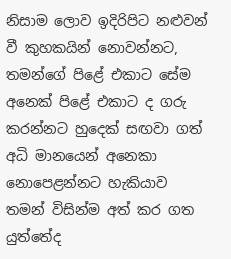නිසාම ලොව ඉදිරිපිට නළුවන් වී කුහකයින් නොවන්නට, තමන්ගේ පිළේ එකාට සේම අනෙක් පිළේ එකාට ද ගරු කරන්නට හුදෙක් සඟවා ගත් අධි මානයෙන් අනෙකා නොපෙළන්නට හැකියාව තමන් විසින්ම අත් කර ගත යුත්තේද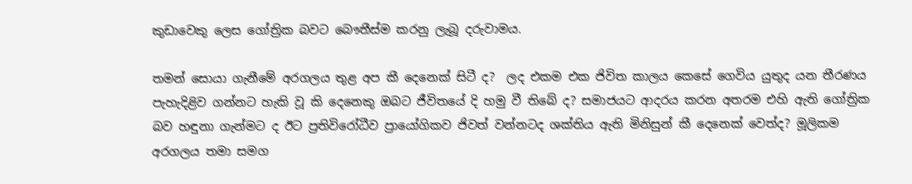කුඩාවෙකු ලෙස ගෝත්‍රික බවට බෞතීස්ම කරනු ලැබූ දරුවාමය.

තමන් සොයා ගැනීමේ අරගලය තුළ අප කී දෙනෙක් සිටී ද?  ලද එකම එක ජිවිත කාලය කෙසේ ගෙවිය යුතුද යන තීරණය පැහැදිළිව ගන්නට හැකි වූ කි දෙනෙකු ඔබට ජීවිතයේ දි හමු වී තිබේ ද? සමාජයට ආදරය කරන අතරම එහි ඇති ගෝත්‍රික බව හඳුනා ගැන්මට ද ඊට ප්‍රතිවිරෝධීව ප්‍රායෝගිකව ජිවත් වන්නටද ශක්තිය ඇති මිනිසුන් කී දෙනෙක් වෙත්ද? මූලිකම අරගලය තමා සමග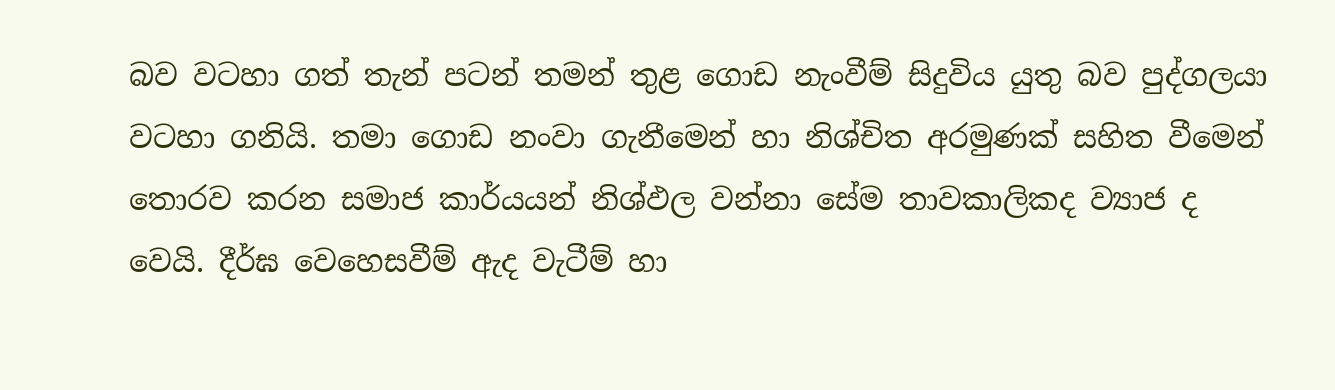බව වටහා ගත් තැන් පටන් තමන් තුළ ගොඩ නැංවීම් සිදුවිය යුතු බව පුද්ගලයා වටහා ගනියි. තමා ගොඩ නංවා ගැනීමෙන් හා නිශ්චිත අරමුණක් සහිත වීමෙන් තොරව කරන සමාජ කාර්යයන් නිශ්ඵල වන්නා සේම තාවකාලිකද ව්‍යාජ ද  වෙයි. දීර්ඝ වෙහෙසවීම් ඇද වැටීම් හා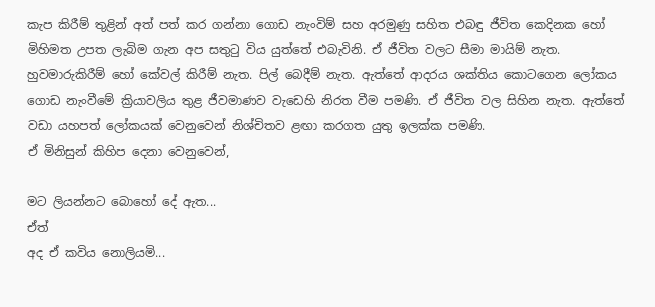කැප කිරීම් තුළින් අත් පත් කර ගන්නා ගොඩ නැංවිම් සහ අරමුණු සහිත එබඳු ජීවිත කෙදිනක හෝ මිහිමත උපත ලැබිම ගැන අප සතුටු විය යුත්තේ එබැවිනි. ඒ ජීවිත වලට සීමා මායිම් නැත. හුවමාරුකිරීම් හෝ කේවල් කිරීම් නැත. පිල් බෙදීම් නැත. ඇත්තේ ආදරය ශක්තිය කොටගෙන ලෝකය ගොඩ නැංවීමේ ක්‍රියාවලිය තුළ ජීවමාණව වැඩෙහි නිරත වීම පමණි. ඒ ජීවිත වල සිහින නැත. ඇත්තේ වඩා යහපත් ලෝකයක් වෙනුවෙන් නිශ්චිතව ළඟා කරගත යුතු ඉලක්ක පමණි.
ඒ මිනිසුන් කිහිප දෙනා වෙනුවෙන්,

මට ලියන්නට බොහෝ දේ ඇත...
ඒත්
අද ඒ කවිය නොලියමි...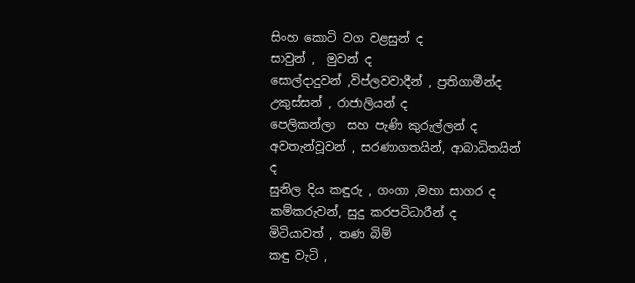සිංහ කොටි වග වළසුන් ද
සාවුන් ,  මුවන් ද
සොල්දාදුවන් ,විප්ලවවාදීන් , ප්‍රතිගාමීන්ද
උකුස්සන් , රාජාලියන් ද
පෙලිකන්ලා  සහ පැණි කුරුල්ලන් ද
අවතැන්වූවන් , සරණාගතයින්, ආබාධිතයින් ද
සුනිල දිය කඳුරු , ගංගා ,මහා සාගර ද
කම්කරුවන්, සුදු කරපටිධාරීන් ද
මිටියාවත් , තණ බිම්
කඳු වැටි ,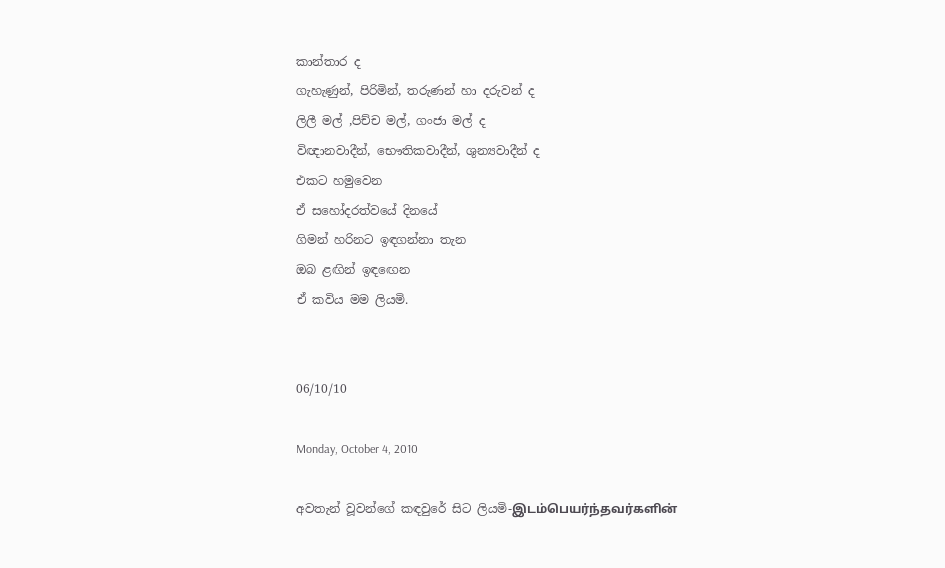කාන්තාර ද
ගැහැණුන්, පිරිමින්, තරුණන් හා දරුවන් ද
ලිලී මල් ,පිච්ච මල්, ගංජා මල් ද
විඥානවාදීන්, භෞතිකවාදීන්, ශුන්‍යවාදීන් ද
එකට හමුවෙන
ඒ සහෝදරත්වයේ දිනයේ
ගිමන් හරිනට ඉඳගන්නා තැන
ඔබ ළඟින් ඉඳඟෙන
ඒ කවිය මම ලියමි.


06/10/10

Monday, October 4, 2010

අවතැන් වූවන්ගේ කඳවු‍රේ සිට ලියමි-இடம்பெயர்ந்தவர்களின்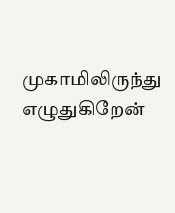முகாமிலிருந்து எழுதுகிறேன்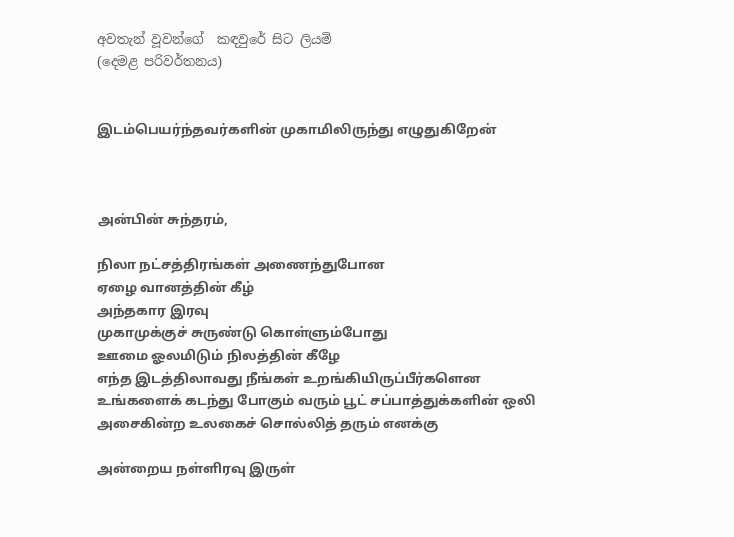අවතැන් වූවන්ගේ  කඳවු‍රේ සිට ලියමි
(දෙමළ පරිවර්තනය)


இடம்பெயர்ந்தவர்களின் முகாமிலிருந்து எழுதுகிறேன்



அன்பின் சுந்தரம்,

நிலா நட்சத்திரங்கள் அணைந்துபோன
ஏழை வானத்தின் கீழ்
அந்தகார இரவு
முகாமுக்குச் சுருண்டு கொள்ளும்போது
ஊமை ஓலமிடும் நிலத்தின் கீழே
எந்த இடத்திலாவது நீங்கள் உறங்கியிருப்பீர்களென
உங்களைக் கடந்து போகும் வரும் பூட் சப்பாத்துக்களின் ஒலி
அசைகின்ற உலகைச் சொல்லித் தரும் எனக்கு

அன்றைய நள்ளிரவு இருள்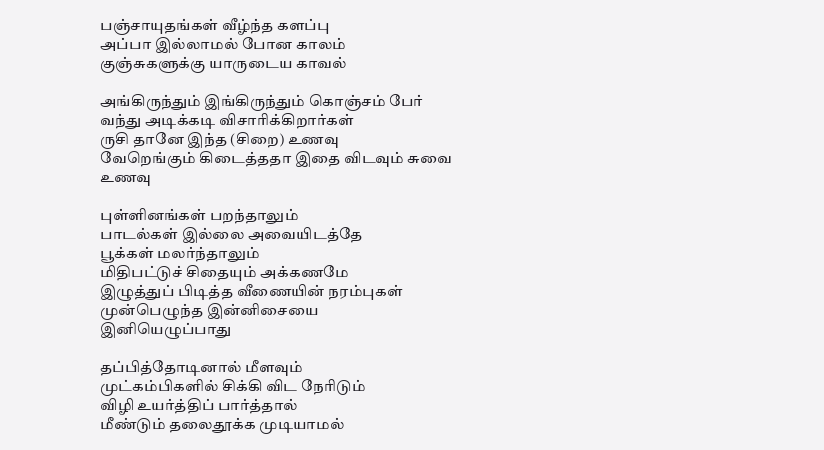பஞ்சாயுதங்கள் வீழ்ந்த களப்பு
அப்பா இல்லாமல் போன காலம்
குஞ்சுகளுக்கு யாருடைய காவல்

அங்கிருந்தும் இங்கிருந்தும் கொஞ்சம் பேர்
வந்து அடிக்கடி விசாரிக்கிறார்கள்
ருசி தானே இந்த (சிறை) உணவு
வேறெங்கும் கிடைத்ததா இதை விடவும் சுவை உணவு

புள்ளினங்கள் பறந்தாலும்
பாடல்கள் இல்லை அவையிடத்தே
பூக்கள் மலர்ந்தாலும்
மிதிபட்டுச் சிதையும் அக்கணமே
இழுத்துப் பிடித்த வீணையின் நரம்புகள்
முன்பெழுந்த இன்னிசையை இனியெழுப்பாது

தப்பித்தோடினால் மீளவும்
முட்கம்பிகளில் சிக்கி விட நேரிடும்
விழி உயர்த்திப் பார்த்தால்
மீண்டும் தலைதூக்க முடியாமல்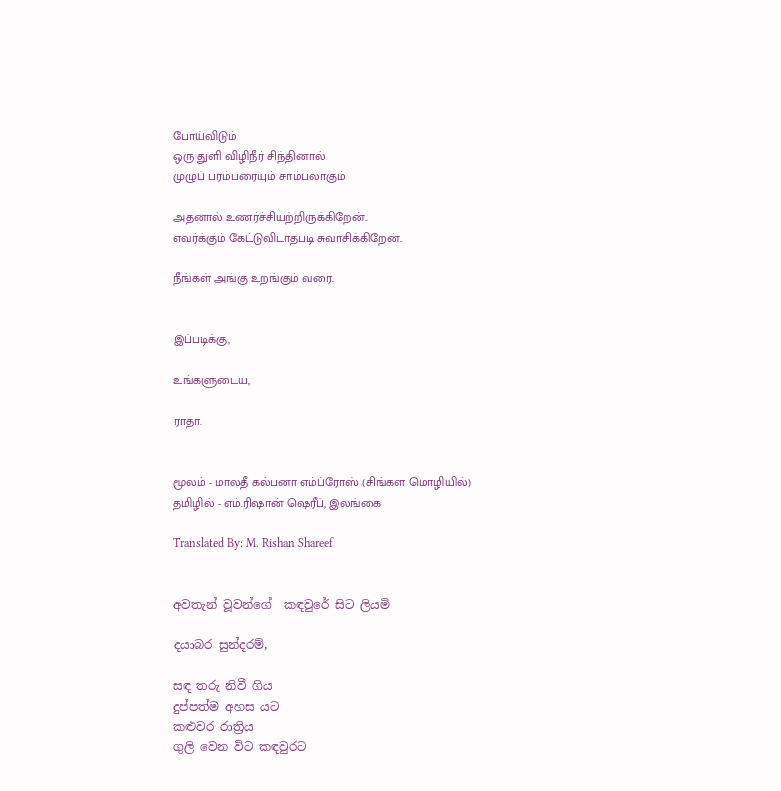போய்விடும்
ஒரு துளி விழிநீர் சிந்தினால்
முழுப் பரம்பரையும் சாம்பலாகும்

அதனால் உணர்ச்சியற்றிருக்கிறேன்..
எவர்க்கும் கேட்டுவிடாதபடி சுவாசிக்கிறேன்..

நீங்கள் அங்கு உறங்கும் வரை.


இப்படிக்கு,

உங்களுடைய,

ராதா.


மூலம் - மாலதீ கல்பனா எம்ப்ரோஸ் (சிங்கள மொழியில்)
தமிழில் - எம்.ரிஷான் ஷெரீப், இலங்கை

Translated By: M. Rishan Shareef


අවතැන් වූවන්ගේ  කඳවු‍රේ සිට ලියමි

දයාබර සුන්දරම්,

සඳ තරු නිවී ගිය
දුප්පත්ම අහස යට
කළුවර රාත්‍රිය
ගුලි වෙන විට කඳවුරට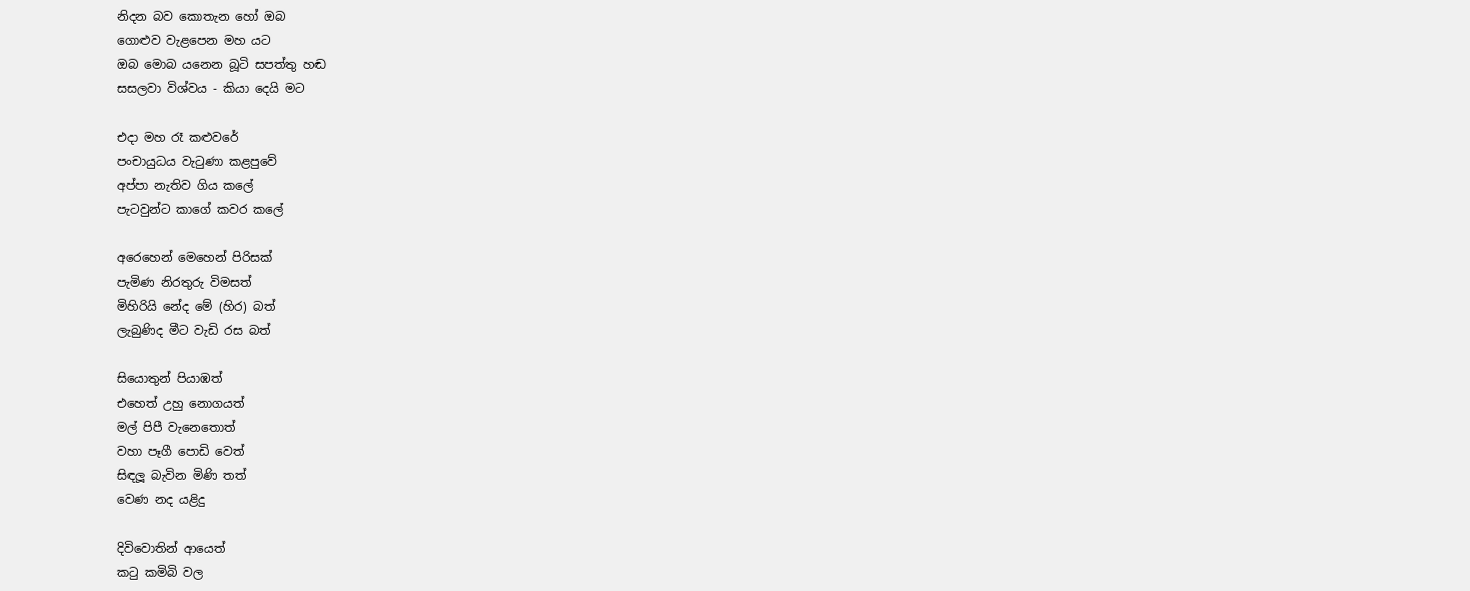නිදන බව කොතැන හෝ ඔබ
ගොළුව වැළපෙන ‍මහ යට
ඔබ මොබ යනෙන බූටි සපත්තු හඬ
සසලවා විශ්වය - කියා දෙයි මට

එදා මහ රෑ කළුවරේ
පංචායුධය වැටුණා කළපු‍වේ
අප්පා නැතිව ගිය කලේ
පැටවුන්ට කාගේ කවර කලේ

අරෙහෙන් මෙහෙන් පිරිසක්
පැමිණ නිරතුරු විමසත්
මිහිරියි නේද ‍මේ (හිර) බත්
ලැබුණිද මීට වැඩි රස බත්

සියොතුන් පියාඹත්
එහෙත් උහු නොගයත්
මල් පිපී වැනෙ‍තොත්
වහා පෑගී පොඩි වෙත්
සිඳලූ බැවින මිණි තත්
වෙණ නද යළිදු

දිවිවොතින් ආයෙත්
කටු කමිබි වල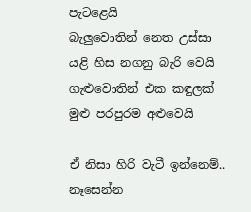පැටළෙයි
බැලුවොතින් නෙත උස්සා
යළි හිස නගනු බැරි වෙයි
ගැළුවොතින් එක කඳුලක්
මුළු පරපුරම අළුවෙයි

ඒ නිසා හිරි වැටී ඉන්නෙම්..
නෑසෙන්න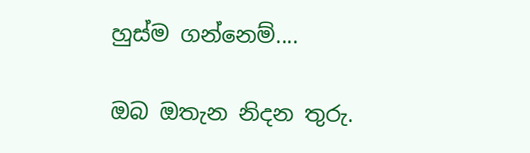හුස්ම ගන්නෙම්....

ඔබ ඔතැන නිදන තුරු.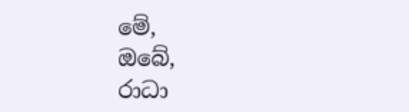මේ,
ඔබේ,
රාධා